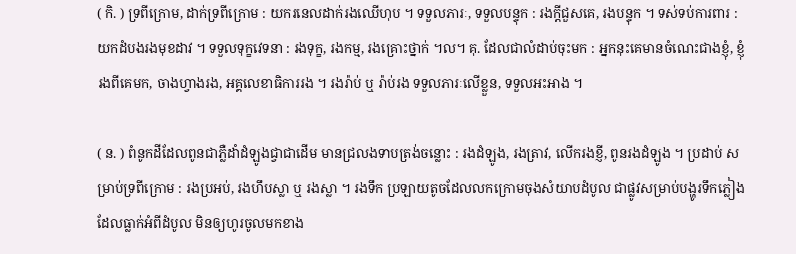( កិ. ) ទ្រពីក្រោម, ដាក់ទ្រពីក្រោម : យករនេលដាក់រងឈើហុប ។ ទទួលភារៈ, ទទួលបន្ទុក : រងក្ដីជួសគេ, រងបន្ទុក ។ ទស់ទប់ការពារ : យកដំបងរងមុខដាវ ។ ទទួលទុក្ខវេទនា : រងទុក្ខ, រងកម្ម, រងគ្រោះថ្នាក់ ។ល។ គុ. ដែលជាលំដាប់ចុះមក : អ្នកនុះគេមានចំណេះជាងខ្ញុំ, ខ្ញុំរងពីគេមក, ចាងហ្វាងរង, អគ្គលេខាធិការរង ។ រងរ៉ាប់ ឬ រ៉ាប់រង ទទួលភារៈលើខ្លួន, ទទួលអះអាង ។

( ន. ) ពំនូកដីដែលពូនជាភ្លឺដាំដំឡូងជ្វាជាដើម មានជ្រលងទាបត្រង់ចន្លោះ : រងដំឡូង, រងត្រាវ, លើករងខ្ញី, ពូនរងដំឡូង ។ ប្រដាប់ សម្រាប់ទ្រពីក្រោម : រងប្រអប់, រងហឹបស្លា ឬ រងស្លា ។ រងទឹក ប្រឡាយតូចដែលលកក្រោមចុងសំយាបដំបូល ជាផ្លូវសម្រាប់បង្ហូរទឹកភ្លៀងដែលធ្លាក់អំពីដំបូល មិនឲ្យហូរចូលមកខាង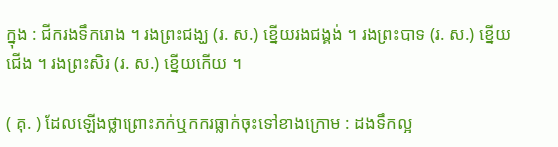ក្នុង : ជីករងទឹករោង ។ រងព្រះជង្ឃ (រ. ស.) ខ្នើយរងជង្គង់ ។ រងព្រះបាទ (រ. ស.) ខ្នើយជើង ។ រងព្រះសិរ (រ. ស.) ខ្នើយកើយ ។

( គុ. ) ដែលឡើងថ្លាព្រោះភក់ឬកករធ្លាក់ចុះទៅខាងក្រោម : ដងទឹកល្អ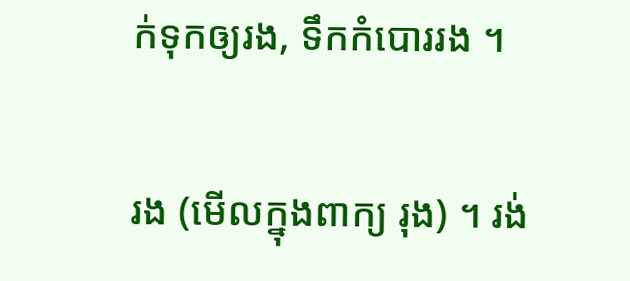ក់ទុកឲ្យរង, ទឹកកំបោររង ។

រង (មើលក្នុងពាក្យ រុង) ។ រង់